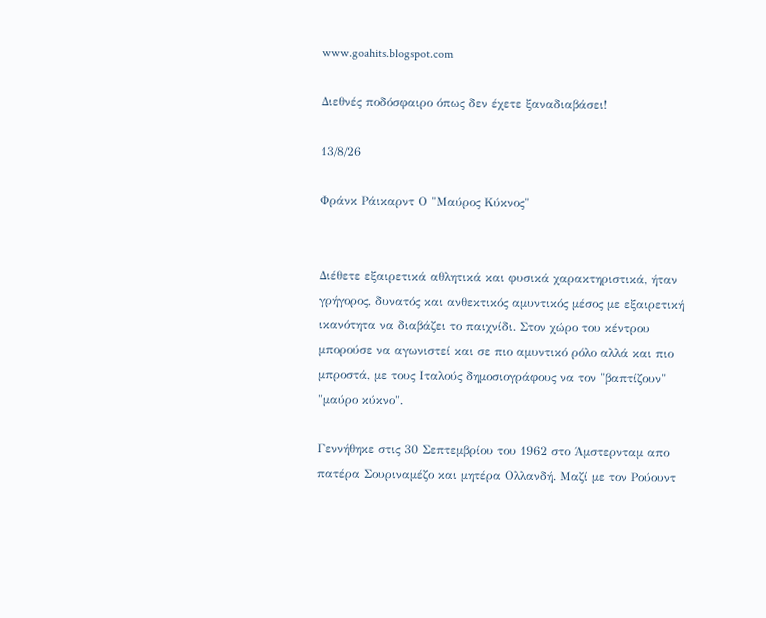www.goahits.blogspot.com

Διεθνές ποδόσφαιρο όπως δεν έχετε ξαναδιαβάσει!

13/8/26

Φράνκ Ράικαρντ Ο "Μαύρος Kύκνος"


Διέθετε εξαιρετικά αθλητικά και φυσικά χαρακτηριστικά, ήταν γρήγορος, δυνατός και ανθεκτικός αμυντικός μέσος με εξαιρετική ικανότητα να διαβάζει το παιχνίδι. Στον χώρο του κέντρου μπορούσε να αγωνιστεί και σε πιο αμυντικό ρόλο αλλά και πιο μπροστά, με τους Ιταλούς δημοσιογράφους να τον "βαπτίζουν" "μαύρο κύκνο".

Γεννήθηκε στις 30 Σεπτεμβρίου του 1962 στο Άμστερνταμ απο πατέρα Σουριναμέζο και μητέρα Ολλανδή. Μαζί με τον Ρούουντ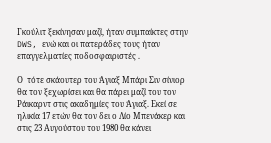Γκούλιτ ξεκίνησαν μαζί, ήταν συμπαίκτες στην DWS, ενώ και οι πατεράδες τους ήταν επαγγελματίες ποδοσφαιριστές .

Ο  τότε σκάουτερ του Άγιαξ Μπάρι Σιν σίνιορ θα τον ξεχωρίσει και θα πάρει μαζί του τον Ράικαρντ στις ακαδημίες του Άγιαξ. Εκεί σε ηλικία 17 ετών θα τον δει ο Λίο Μπενάκερ και στις 23 Αυγούστου του 1980 θα κάνει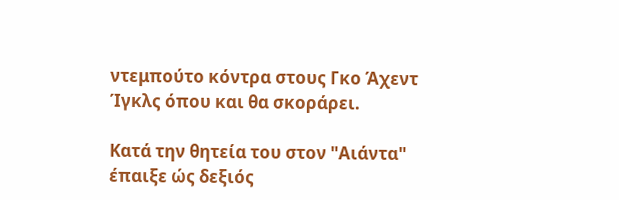ντεμπούτο κόντρα στους Γκο Άχεντ Ίγκλς όπου και θα σκοράρει.

Κατά την θητεία του στον "Αιάντα" έπαιξε ώς δεξιός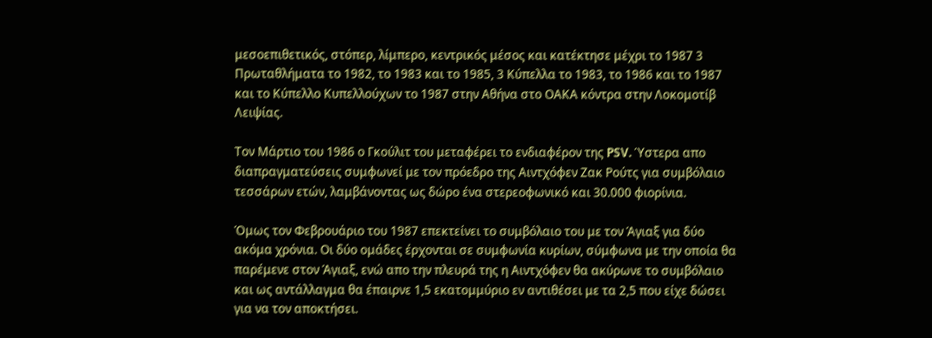μεσοεπιθετικός, στόπερ, λίμπερο, κεντρικός μέσος και κατέκτησε μέχρι το 1987 3 Πρωταθλήματα το 1982, το 1983 και το 1985, 3 Κύπελλα το 1983, το 1986 και το 1987 και το Κύπελλο Κυπελλούχων το 1987 στην Αθήνα στο ΟΑΚΑ κόντρα στην Λοκομοτίβ Λειψίας.

Τον Μάρτιο του 1986 ο Γκούλιτ του μεταφέρει το ενδιαφέρον της PSV. Ύστερα απο διαπραγματεύσεις συμφωνεί με τον πρόεδρο της Αιντχόφεν Ζακ Ρούτς για συμβόλαιο τεσσάρων ετών, λαμβάνοντας ως δώρο ένα στερεοφωνικό και 30.000 φιορίνια.

Όμως τον Φεβρουάριο του 1987 επεκτείνει το συμβόλαιο του με τον Άγιαξ για δύο ακόμα χρόνια. Οι δύο ομάδες έρχονται σε συμφωνία κυρίων, σύμφωνα με την οποία θα παρέμενε στον Άγιαξ, ενώ απο την πλευρά της η Αιντχόφεν θα ακύρωνε το συμβόλαιο και ως αντάλλαγμα θα έπαιρνε 1,5 εκατομμύριο εν αντιθέσει με τα 2,5 που είχε δώσει για να τον αποκτήσει.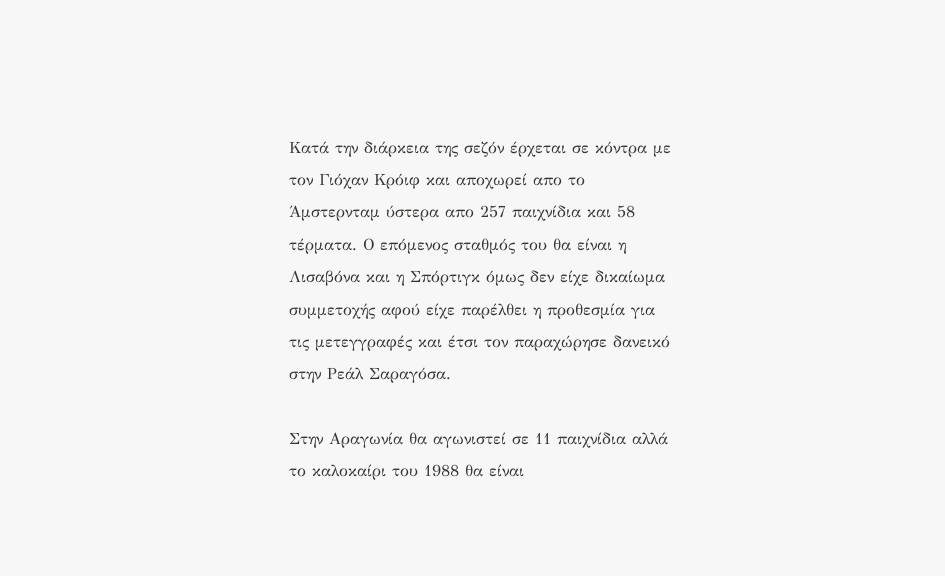Κατά την διάρκεια της σεζόν έρχεται σε κόντρα με τον Γιόχαν Κρόιφ και αποχωρεί απο το Άμστερνταμ ύστερα απο 257 παιχνίδια και 58 τέρματα. Ο επόμενος σταθμός του θα είναι η Λισαβόνα και η Σπόρτιγκ όμως δεν είχε δικαίωμα συμμετοχής αφού είχε παρέλθει η προθεσμία για τις μετεγγραφές και έτσι τον παραχώρησε δανεικό στην Ρεάλ Σαραγόσα.

Στην Αραγωνία θα αγωνιστεί σε 11 παιχνίδια αλλά το καλοκαίρι του 1988 θα είναι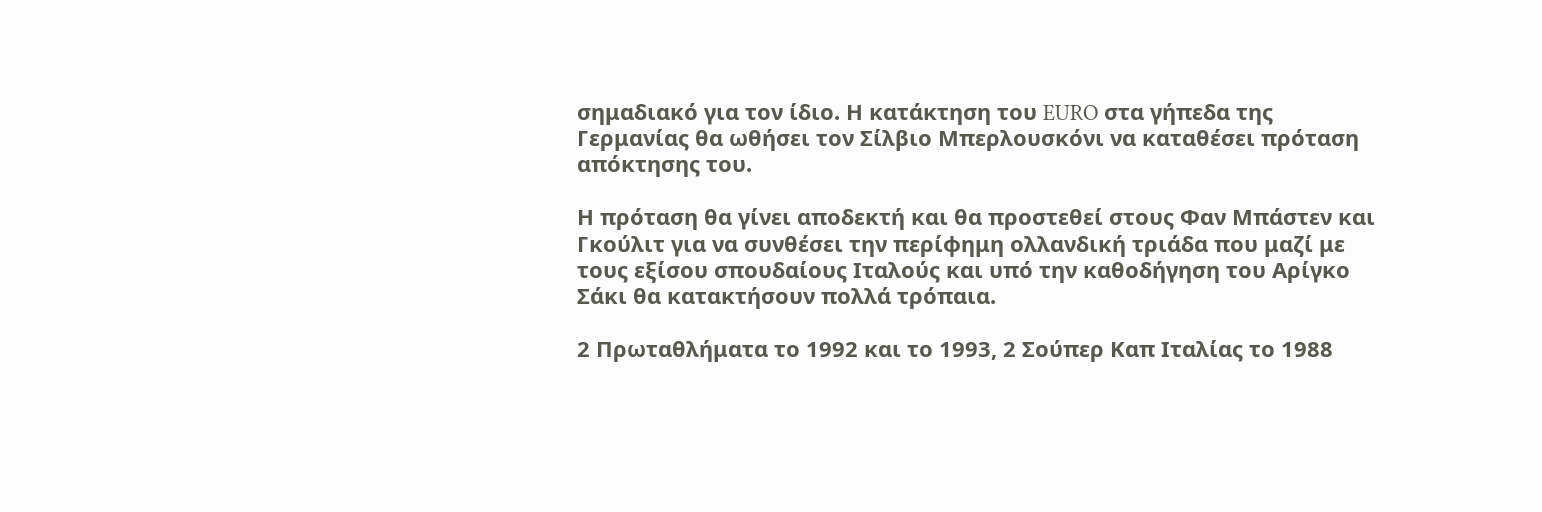σημαδιακό για τον ίδιο. Η κατάκτηση του EURO στα γήπεδα της Γερμανίας θα ωθήσει τον Σίλβιο Μπερλουσκόνι να καταθέσει πρόταση απόκτησης του.

Η πρόταση θα γίνει αποδεκτή και θα προστεθεί στους Φαν Μπάστεν και Γκούλιτ για να συνθέσει την περίφημη ολλανδική τριάδα που μαζί με τους εξίσου σπουδαίους Ιταλούς και υπό την καθοδήγηση του Αρίγκο Σάκι θα κατακτήσουν πολλά τρόπαια.

2 Πρωταθλήματα το 1992 και το 1993, 2 Σούπερ Καπ Ιταλίας το 1988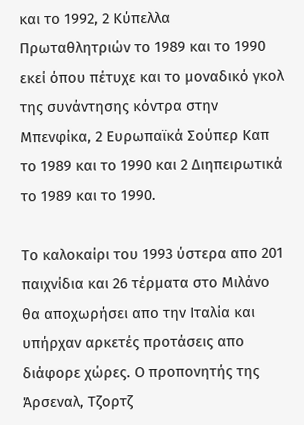και το 1992, 2 Κύπελλα Πρωταθλητριών το 1989 και το 1990 εκεί όπου πέτυχε και το μοναδικό γκολ της συνάντησης κόντρα στην Μπενφίκα, 2 Ευρωπαϊκά Σούπερ Καπ το 1989 και το 1990 και 2 Διηπειρωτικά το 1989 και το 1990.

Το καλοκαίρι του 1993 ύστερα απο 201 παιχνίδια και 26 τέρματα στο Μιλάνο θα αποχωρήσει απο την Ιταλία και υπήρχαν αρκετές προτάσεις απο διάφορε χώρες. Ο προπονητής της Άρσεναλ, Τζορτζ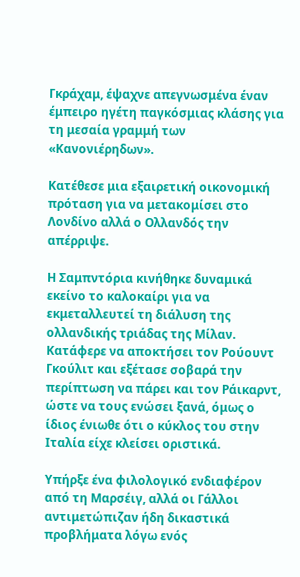Γκράχαμ, έψαχνε απεγνωσμένα έναν έμπειρο ηγέτη παγκόσμιας κλάσης για τη μεσαία γραμμή των «Κανονιέρηδων».

Κατέθεσε μια εξαιρετική οικονομική πρόταση για να μετακομίσει στο Λονδίνο αλλά ο Ολλανδός την απέρριψε.

Η Σαμπντόρια κινήθηκε δυναμικά εκείνο το καλοκαίρι για να εκμεταλλευτεί τη διάλυση της ολλανδικής τριάδας της Μίλαν. Κατάφερε να αποκτήσει τον Ρούουντ Γκούλιτ και εξέτασε σοβαρά την περίπτωση να πάρει και τον Ράικαρντ, ώστε να τους ενώσει ξανά, όμως ο ίδιος ένιωθε ότι ο κύκλος του στην Ιταλία είχε κλείσει οριστικά.

Υπήρξε ένα φιλολογικό ενδιαφέρον από τη Μαρσέιγ, αλλά οι Γάλλοι αντιμετώπιζαν ήδη δικαστικά προβλήματα λόγω ενός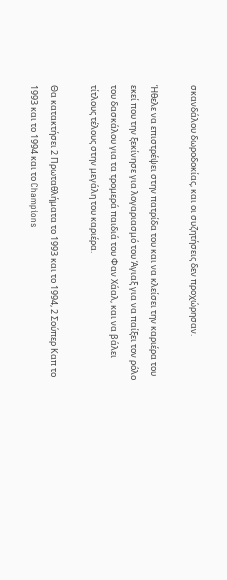σκανδάλου δωροδοκίας, και οι συζητήσεις δεν προχώρησαν.

Ήθελε να επιστρέψει στην πατρίδα του και να κλείσει την καριέρα του εκεί που την ξεκίνησε για λογαριασμό του Άγιαξ για να παίξει τον ρόλο του δασκάλου για τα τρομερά παιδιά του Φαν Χάαλ, και να βάλει τίτλους τέλους στην μεγάλη του καριέρα.

Θα κατακτήσει 2 Πρωταθλήματα το 1993 και το 1994, 2 Σούπερ Καπ το 1993 και το 1994 και το Champions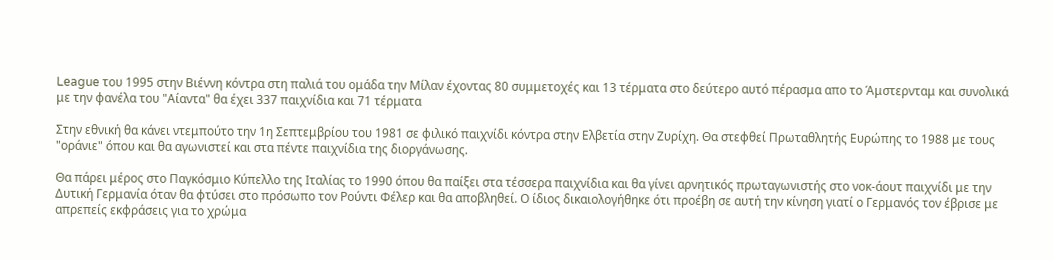League του 1995 στην Βιέννη κόντρα στη παλιά του ομάδα την Μίλαν έχοντας 80 συμμετοχές και 13 τέρματα στο δεύτερο αυτό πέρασμα απο το Άμστερνταμ και συνολικά με την φανέλα του "Αίαντα" θα έχει 337 παιχνίδια και 71 τέρματα

Στην εθνική θα κάνει ντεμπούτο την 1η Σεπτεμβρίου του 1981 σε φιλικό παιχνίδι κόντρα στην Ελβετία στην Ζυρίχη. Θα στεφθεί Πρωταθλητής Ευρώπης το 1988 με τους "οράνιε" όπου και θα αγωνιστεί και στα πέντε παιχνίδια της διοργάνωσης.

Θα πάρει μέρος στο Παγκόσμιο Κύπελλο της Ιταλίας το 1990 όπου θα παίξει στα τέσσερα παιχνίδια και θα γίνει αρνητικός πρωταγωνιστής στο νοκ-άουτ παιχνίδι με την Δυτική Γερμανία όταν θα φτύσει στο πρόσωπο τον Ρούντι Φέλερ και θα αποβληθεί. Ο ίδιος δικαιολογήθηκε ότι προέβη σε αυτή την κίνηση γιατί ο Γερμανός τον έβρισε με απρεπείς εκφράσεις για το χρώμα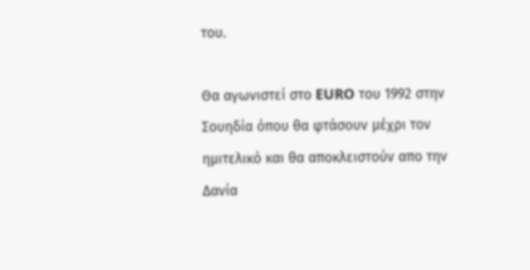του.

Θα αγωνιστεί στο EURO του 1992 στην Σουηδία όπου θα φτάσουν μέχρι τον ημιτελικό και θα αποκλειστούν απο την Δανία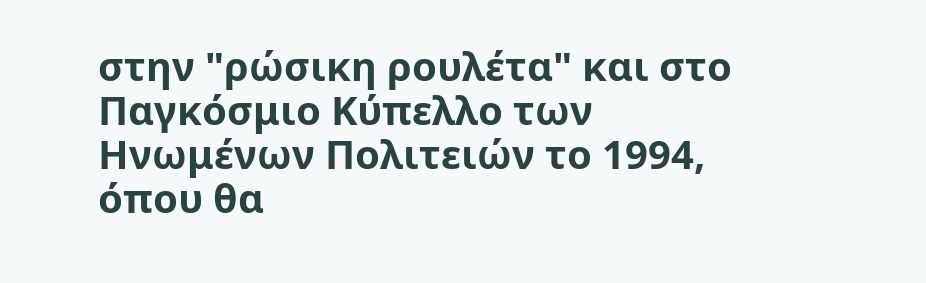στην "ρώσικη ρουλέτα" και στο Παγκόσμιο Κύπελλο των Ηνωμένων Πολιτειών το 1994, όπου θα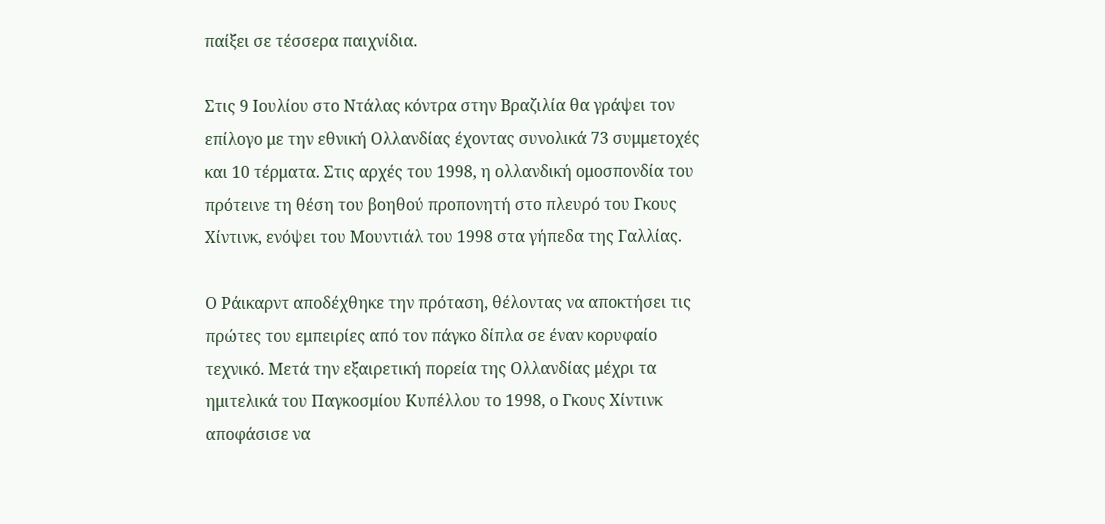παίξει σε τέσσερα παιχνίδια.

Στις 9 Ιουλίου στο Ντάλας κόντρα στην Βραζιλία θα γράψει τον επίλογο με την εθνική Ολλανδίας έχοντας συνολικά 73 συμμετοχές και 10 τέρματα. Στις αρχές του 1998, η ολλανδική ομοσπονδία του πρότεινε τη θέση του βοηθού προπονητή στο πλευρό του Γκους Χίντινκ, ενόψει του Μουντιάλ του 1998 στα γήπεδα της Γαλλίας.

Ο Ράικαρντ αποδέχθηκε την πρόταση, θέλοντας να αποκτήσει τις πρώτες του εμπειρίες από τον πάγκο δίπλα σε έναν κορυφαίο τεχνικό. Μετά την εξαιρετική πορεία της Ολλανδίας μέχρι τα ημιτελικά του Παγκοσμίου Κυπέλλου το 1998, ο Γκους Χίντινκ αποφάσισε να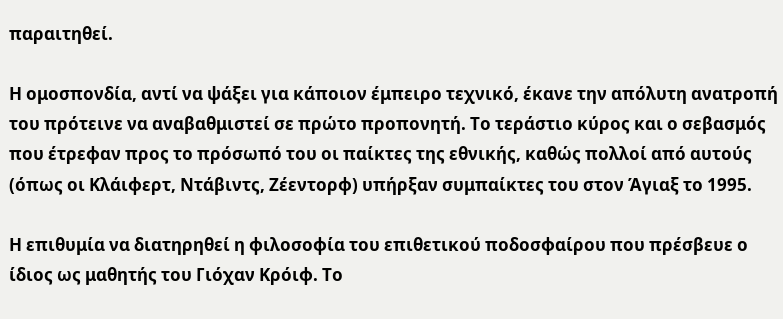παραιτηθεί.

Η ομοσπονδία, αντί να ψάξει για κάποιον έμπειρο τεχνικό, έκανε την απόλυτη ανατροπή του πρότεινε να αναβαθμιστεί σε πρώτο προπονητή. Το τεράστιο κύρος και ο σεβασμός που έτρεφαν προς το πρόσωπό του οι παίκτες της εθνικής, καθώς πολλοί από αυτούς (όπως οι Κλάιφερτ, Ντάβιντς, Ζέεντορφ) υπήρξαν συμπαίκτες του στον Άγιαξ το 1995.

Η επιθυμία να διατηρηθεί η φιλοσοφία του επιθετικού ποδοσφαίρου που πρέσβευε ο ίδιος ως μαθητής του Γιόχαν Κρόιφ. Το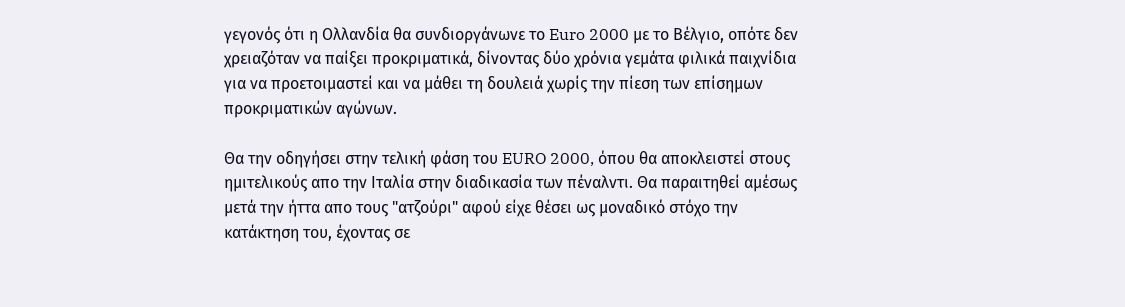γεγονός ότι η Ολλανδία θα συνδιοργάνωνε το Euro 2000 με το Βέλγιο, οπότε δεν χρειαζόταν να παίξει προκριματικά, δίνοντας δύο χρόνια γεμάτα φιλικά παιχνίδια για να προετοιμαστεί και να μάθει τη δουλειά χωρίς την πίεση των επίσημων προκριματικών αγώνων.

Θα την οδηγήσει στην τελική φάση του EURO 2000, όπου θα αποκλειστεί στους ημιτελικούς απο την Ιταλία στην διαδικασία των πέναλντι. Θα παραιτηθεί αμέσως μετά την ήττα απο τους "ατζούρι" αφού είχε θέσει ως μοναδικό στόχο την κατάκτηση του, έχοντας σε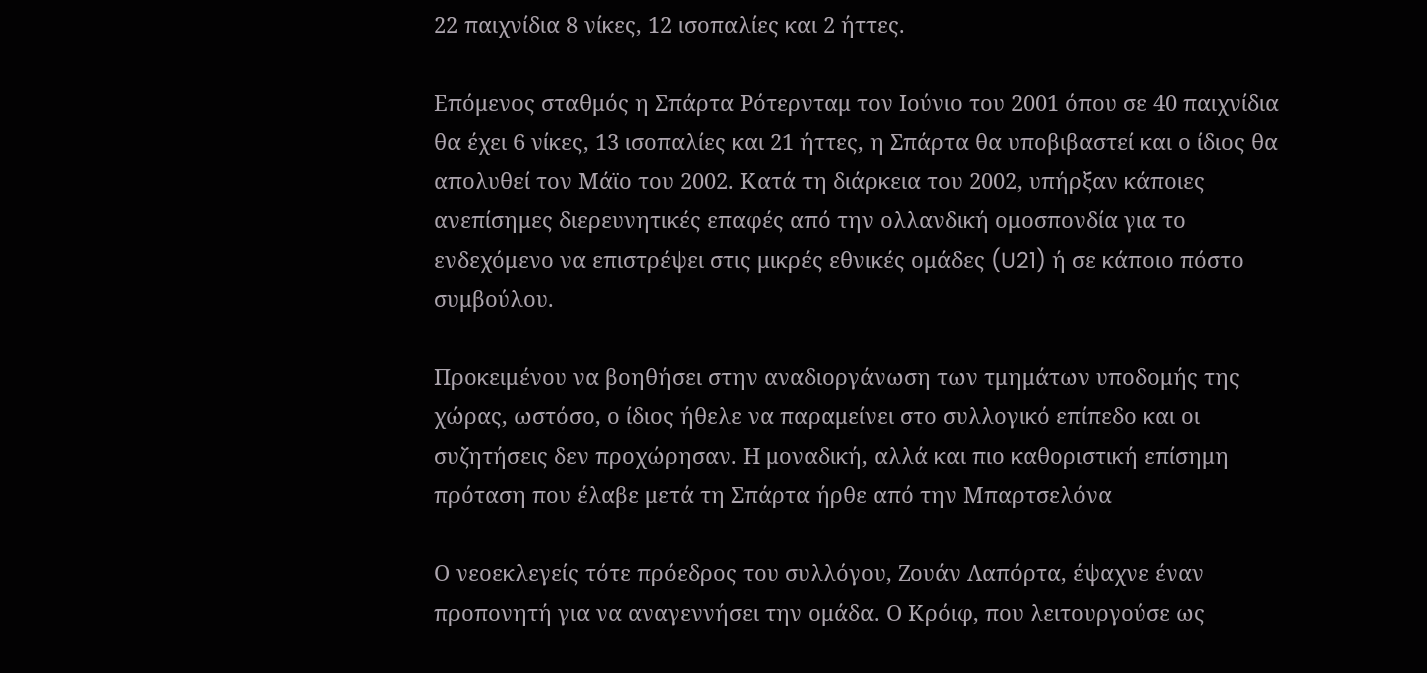22 παιχνίδια 8 νίκες, 12 ισοπαλίες και 2 ήττες.

Επόμενος σταθμός η Σπάρτα Ρότερνταμ τον Ιούνιο του 2001 όπου σε 40 παιχνίδια θα έχει 6 νίκες, 13 ισοπαλίες και 21 ήττες, η Σπάρτα θα υποβιβαστεί και ο ίδιος θα απολυθεί τον Μάϊο του 2002. Κατά τη διάρκεια του 2002, υπήρξαν κάποιες ανεπίσημες διερευνητικές επαφές από την ολλανδική ομοσπονδία για το ενδεχόμενο να επιστρέψει στις μικρές εθνικές ομάδες (U21) ή σε κάποιο πόστο συμβούλου.

Προκειμένου να βοηθήσει στην αναδιοργάνωση των τμημάτων υποδομής της χώρας, ωστόσο, ο ίδιος ήθελε να παραμείνει στο συλλογικό επίπεδο και οι συζητήσεις δεν προχώρησαν. Η μοναδική, αλλά και πιο καθοριστική επίσημη πρόταση που έλαβε μετά τη Σπάρτα ήρθε από την Μπαρτσελόνα

Ο νεοεκλεγείς τότε πρόεδρος του συλλόγου, Ζουάν Λαπόρτα, έψαχνε έναν προπονητή για να αναγεννήσει την ομάδα. Ο Κρόιφ, που λειτουργούσε ως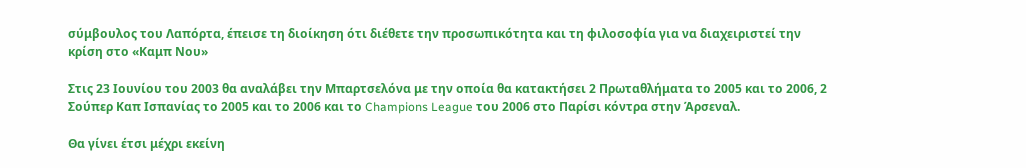σύμβουλος του Λαπόρτα, έπεισε τη διοίκηση ότι διέθετε την προσωπικότητα και τη φιλοσοφία για να διαχειριστεί την κρίση στο «Καμπ Νου»

Στις 23 Ιουνίου του 2003 θα αναλάβει την Μπαρτσελόνα με την οποία θα κατακτήσει 2 Πρωταθλήματα το 2005 και το 2006, 2 Σούπερ Καπ Ισπανίας το 2005 και το 2006 και το Champions League του 2006 στο Παρίσι κόντρα στην Άρσεναλ.

Θα γίνει έτσι μέχρι εκείνη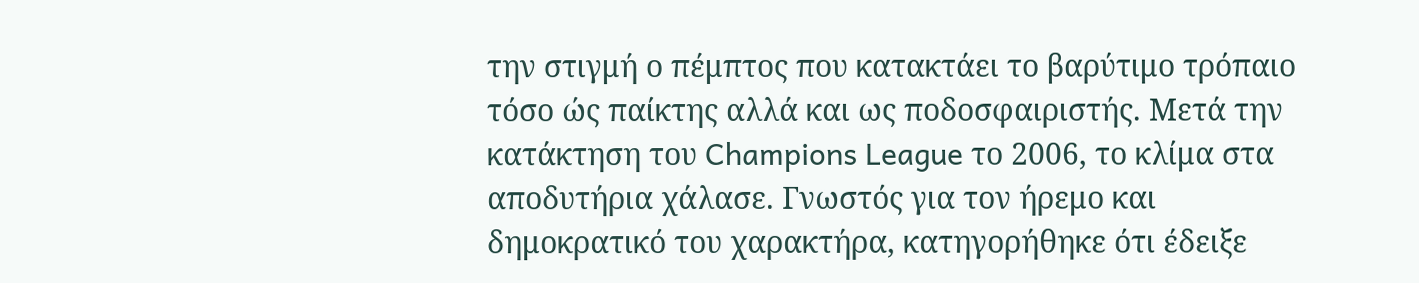την στιγμή ο πέμπτος που κατακτάει το βαρύτιμο τρόπαιο τόσο ώς παίκτης αλλά και ως ποδοσφαιριστής. Μετά την κατάκτηση του Champions League το 2006, το κλίμα στα αποδυτήρια χάλασε. Γνωστός για τον ήρεμο και δημοκρατικό του χαρακτήρα, κατηγορήθηκε ότι έδειξε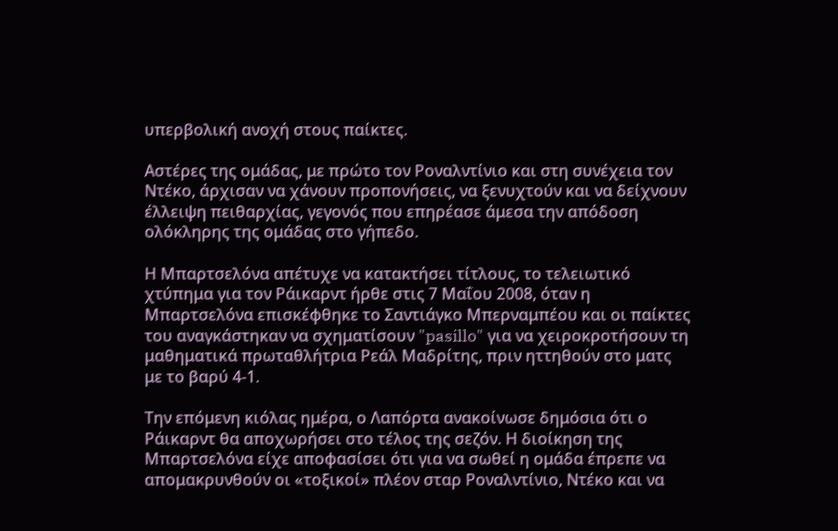υπερβολική ανοχή στους παίκτες.

Αστέρες της ομάδας, με πρώτο τον Ροναλντίνιο και στη συνέχεια τον Ντέκο, άρχισαν να χάνουν προπονήσεις, να ξενυχτούν και να δείχνουν έλλειψη πειθαρχίας, γεγονός που επηρέασε άμεσα την απόδοση ολόκληρης της ομάδας στο γήπεδο.

Η Μπαρτσελόνα απέτυχε να κατακτήσει τίτλους, το τελειωτικό χτύπημα για τον Ράικαρντ ήρθε στις 7 Μαΐου 2008, όταν η Μπαρτσελόνα επισκέφθηκε το Σαντιάγκο Μπερναμπέου και οι παίκτες του αναγκάστηκαν να σχηματίσουν "pasillo" για να χειροκροτήσουν τη μαθηματικά πρωταθλήτρια Ρεάλ Μαδρίτης, πριν ηττηθούν στο ματς με το βαρύ 4-1.

Την επόμενη κιόλας ημέρα, ο Λαπόρτα ανακοίνωσε δημόσια ότι ο Ράικαρντ θα αποχωρήσει στο τέλος της σεζόν. Η διοίκηση της Μπαρτσελόνα είχε αποφασίσει ότι για να σωθεί η ομάδα έπρεπε να απομακρυνθούν οι «τοξικοί» πλέον σταρ Ροναλντίνιο, Ντέκο και να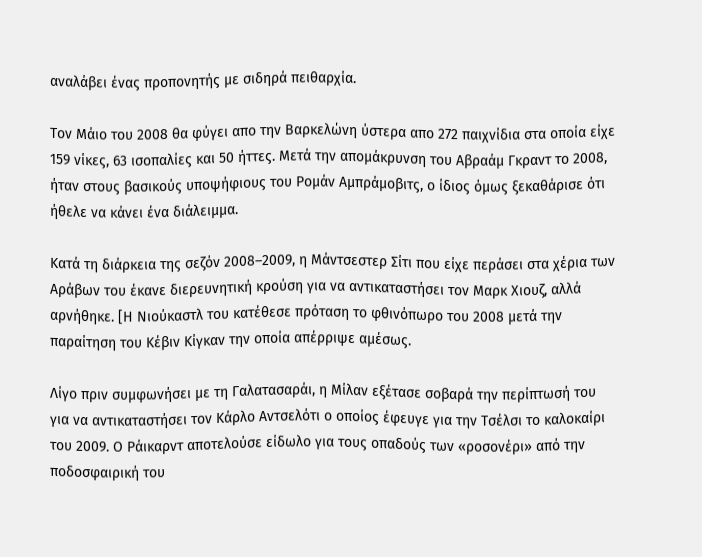αναλάβει ένας προπονητής με σιδηρά πειθαρχία.

Τον Μάιο του 2008 θα φύγει απο την Βαρκελώνη ύστερα απο 272 παιχνίδια στα οποία είχε 159 νίκες, 63 ισοπαλίες και 50 ήττες. Μετά την απομάκρυνση του Αβραάμ Γκραντ το 2008, ήταν στους βασικούς υποψήφιους του Ρομάν Αμπράμοβιτς, ο ίδιος όμως ξεκαθάρισε ότι ήθελε να κάνει ένα διάλειμμα.

Κατά τη διάρκεια της σεζόν 2008–2009, η Μάντσεστερ Σίτι που είχε περάσει στα χέρια των Αράβων του έκανε διερευνητική κρούση για να αντικαταστήσει τον Μαρκ Χιουζ, αλλά αρνήθηκε. [Η Νιούκαστλ του κατέθεσε πρόταση το φθινόπωρο του 2008 μετά την παραίτηση του Κέβιν Κίγκαν την οποία απέρριψε αμέσως.

Λίγο πριν συμφωνήσει με τη Γαλατασαράι, η Μίλαν εξέτασε σοβαρά την περίπτωσή του για να αντικαταστήσει τον Κάρλο Αντσελότι ο οποίος έφευγε για την Τσέλσι το καλοκαίρι του 2009. Ο Ράικαρντ αποτελούσε είδωλο για τους οπαδούς των «ροσονέρι» από την ποδοσφαιρική του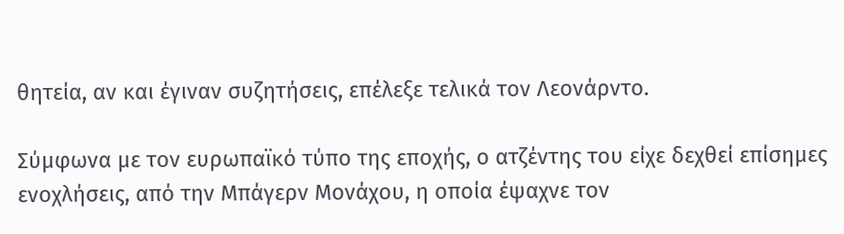θητεία, αν και έγιναν συζητήσεις, επέλεξε τελικά τον Λεονάρντο.

Σύμφωνα με τον ευρωπαϊκό τύπο της εποχής, ο ατζέντης του είχε δεχθεί επίσημες ενοχλήσεις, από την Μπάγερν Μονάχου, η οποία έψαχνε τον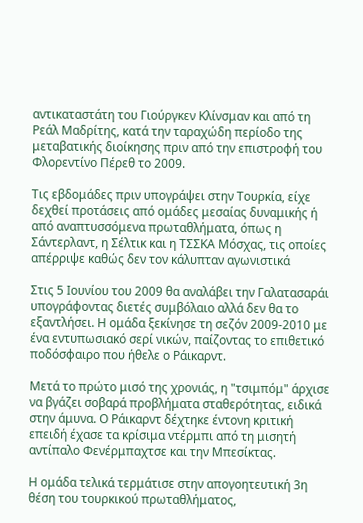αντικαταστάτη του Γιούργκεν Κλίνσμαν και από τη Ρεάλ Μαδρίτης, κατά την ταραχώδη περίοδο της μεταβατικής διοίκησης πριν από την επιστροφή του Φλορεντίνο Πέρεθ το 2009.

Τις εβδομάδες πριν υπογράψει στην Τουρκία, είχε δεχθεί προτάσεις από ομάδες μεσαίας δυναμικής ή από αναπτυσσόμενα πρωταθλήματα, όπως η Σάντερλαντ, η Σέλτικ και η ΤΣΣΚΑ Μόσχας, τις οποίες απέρριψε καθώς δεν τον κάλυπταν αγωνιστικά

Στις 5 Ιουνίου του 2009 θα αναλάβει την Γαλατασαράι υπογράφοντας διετές συμβόλαιο αλλά δεν θα το εξαντλήσει. Η ομάδα ξεκίνησε τη σεζόν 2009-2010 με ένα εντυπωσιακό σερί νικών, παίζοντας το επιθετικό ποδόσφαιρο που ήθελε ο Ράικαρντ.

Μετά το πρώτο μισό της χρονιάς, η "τσιμπόμ" άρχισε να βγάζει σοβαρά προβλήματα σταθερότητας, ειδικά στην άμυνα. Ο Ράικαρντ δέχτηκε έντονη κριτική επειδή έχασε τα κρίσιμα ντέρμπι από τη μισητή αντίπαλο Φενέρμπαχτσε και την Μπεσίκτας.

Η ομάδα τελικά τερμάτισε στην απογοητευτική 3η θέση του τουρκικού πρωταθλήματος,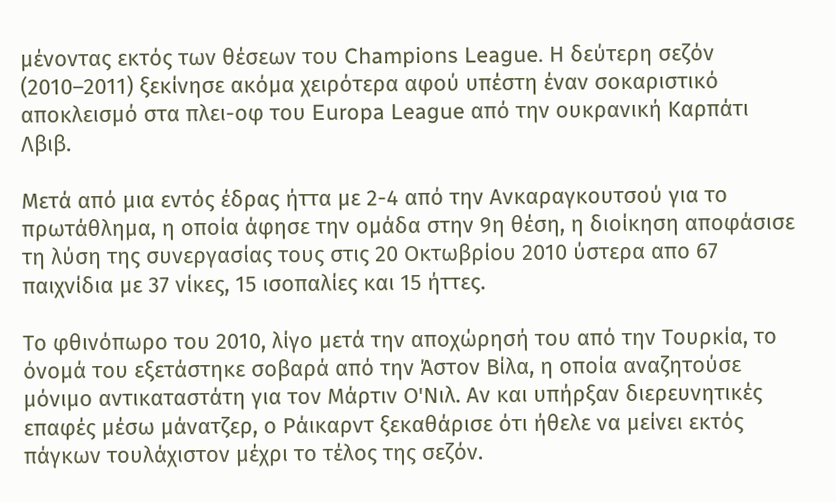μένοντας εκτός των θέσεων του Champions League. Η δεύτερη σεζόν (2010–2011) ξεκίνησε ακόμα χειρότερα αφού υπέστη έναν σοκαριστικό αποκλεισμό στα πλει-οφ του Europa League από την ουκρανική Καρπάτι Λβιβ.

Μετά από μια εντός έδρας ήττα με 2-4 από την Ανκαραγκουτσού για το πρωτάθλημα, η οποία άφησε την ομάδα στην 9η θέση, η διοίκηση αποφάσισε τη λύση της συνεργασίας τους στις 20 Οκτωβρίου 2010 ύστερα απο 67 παιχνίδια με 37 νίκες, 15 ισοπαλίες και 15 ήττες.

Το φθινόπωρο του 2010, λίγο μετά την αποχώρησή του από την Τουρκία, το όνομά του εξετάστηκε σοβαρά από την Άστον Βίλα, η οποία αναζητούσε μόνιμο αντικαταστάτη για τον Μάρτιν Ο'Νιλ. Αν και υπήρξαν διερευνητικές επαφές μέσω μάνατζερ, ο Ράικαρντ ξεκαθάρισε ότι ήθελε να μείνει εκτός πάγκων τουλάχιστον μέχρι το τέλος της σεζόν.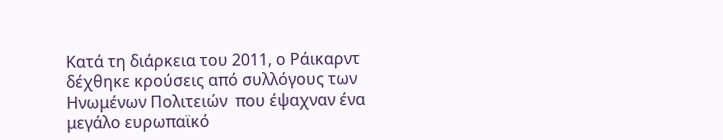Κατά τη διάρκεια του 2011, ο Ράικαρντ δέχθηκε κρούσεις από συλλόγους των Ηνωμένων Πολιτειών  που έψαχναν ένα μεγάλο ευρωπαϊκό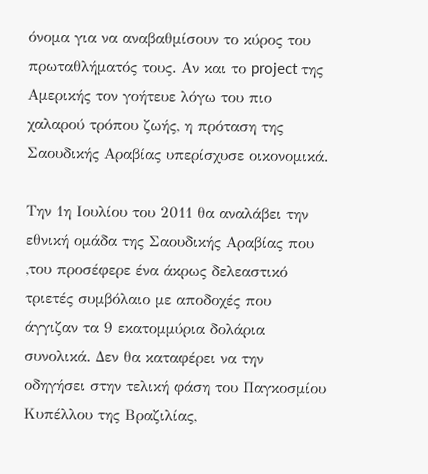όνομα για να αναβαθμίσουν το κύρος του πρωταθλήματός τους. Αν και το project της Αμερικής τον γοήτευε λόγω του πιο χαλαρού τρόπου ζωής, η πρόταση της Σαουδικής Αραβίας υπερίσχυσε οικονομικά.

Την 1η Ιουλίου του 2011 θα αναλάβει την εθνική ομάδα της Σαουδικής Αραβίας που ,του προσέφερε ένα άκρως δελεαστικό τριετές συμβόλαιο με αποδοχές που άγγιζαν τα 9 εκατομμύρια δολάρια συνολικά. Δεν θα καταφέρει να την οδηγήσει στην τελική φάση του Παγκοσμίου Κυπέλλου της Βραζιλίας,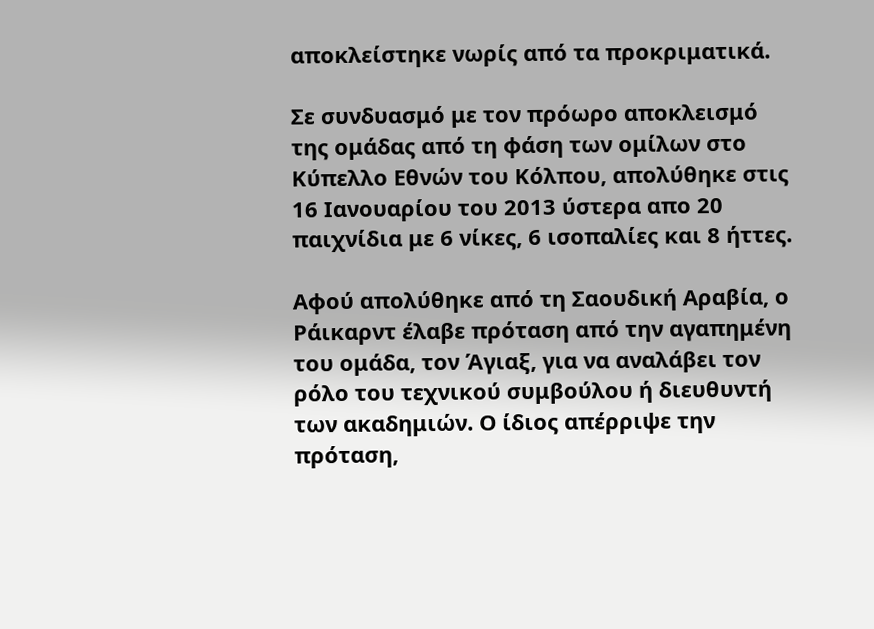αποκλείστηκε νωρίς από τα προκριματικά.

Σε συνδυασμό με τον πρόωρο αποκλεισμό της ομάδας από τη φάση των ομίλων στο Κύπελλο Εθνών του Κόλπου, απολύθηκε στις 16 Ιανουαρίου του 2013 ύστερα απο 20 παιχνίδια με 6 νίκες, 6 ισοπαλίες και 8 ήττες.

Αφού απολύθηκε από τη Σαουδική Αραβία, ο Ράικαρντ έλαβε πρόταση από την αγαπημένη του ομάδα, τον Άγιαξ, για να αναλάβει τον ρόλο του τεχνικού συμβούλου ή διευθυντή των ακαδημιών. Ο ίδιος απέρριψε την πρόταση,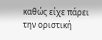καθώς είχε πάρει την οριστική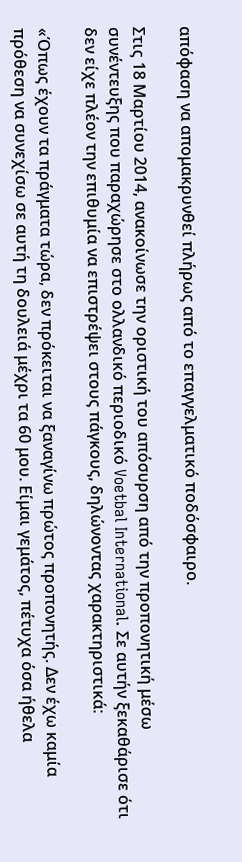απόφαση να απομακρυνθεί πλήρως από το επαγγελματικό ποδόσφαιρο.

Στις 18 Μαρτίου 2014, ανακοίνωσε την οριστική του απόσυρση από την προπονητική μέσω συνέντευξης που παραχώρησε στο ολλανδικό περιοδικό Voetbal International. Σε αυτήν ξεκαθάρισε ότι δεν είχε πλέον την επιθυμία να επιστρέψει στους πάγκους, δηλώνοντας χαρακτηριστικά:

«Όπως έχουν τα πράγματα τώρα, δεν πρόκειται να ξαναγίνω πρώτος προπονητής. Δεν έχω καμία πρόθεση να συνεχίσω σε αυτή τη δουλειά μέχρι τα 60 μου. Είμαι γεμάτος, πέτυχα όσα ήθελα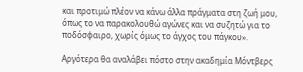και προτιμώ πλέον να κάνω άλλα πράγματα στη ζωή μου, όπως το να παρακολουθώ αγώνες και να συζητώ για το ποδόσφαιρο, χωρίς όμως το άγχος του πάγκου».

Αργότερα θα αναλάβει πόστο στην ακαδημία Μόντβερς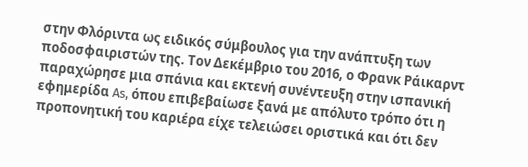στην Φλόριντα ως ειδικός σύμβουλος για την ανάπτυξη των ποδοσφαιριστών της. Τον Δεκέμβριο του 2016, ο Φρανκ Ράικαρντ παραχώρησε μια σπάνια και εκτενή συνέντευξη στην ισπανική εφημερίδα As, όπου επιβεβαίωσε ξανά με απόλυτο τρόπο ότι η προπονητική του καριέρα είχε τελειώσει οριστικά και ότι δεν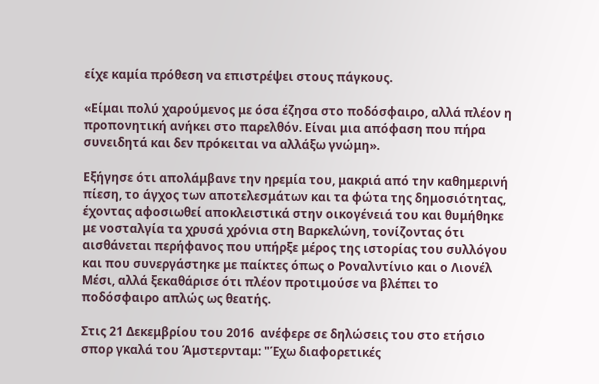είχε καμία πρόθεση να επιστρέψει στους πάγκους.

«Είμαι πολύ χαρούμενος με όσα έζησα στο ποδόσφαιρο, αλλά πλέον η προπονητική ανήκει στο παρελθόν. Είναι μια απόφαση που πήρα συνειδητά και δεν πρόκειται να αλλάξω γνώμη».

Εξήγησε ότι απολάμβανε την ηρεμία του, μακριά από την καθημερινή πίεση, το άγχος των αποτελεσμάτων και τα φώτα της δημοσιότητας, έχοντας αφοσιωθεί αποκλειστικά στην οικογένειά του και θυμήθηκε με νοσταλγία τα χρυσά χρόνια στη Βαρκελώνη, τονίζοντας ότι αισθάνεται περήφανος που υπήρξε μέρος της ιστορίας του συλλόγου και που συνεργάστηκε με παίκτες όπως ο Ροναλντίνιο και ο Λιονέλ Μέσι, αλλά ξεκαθάρισε ότι πλέον προτιμούσε να βλέπει το ποδόσφαιρο απλώς ως θεατής.

Στις 21 Δεκεμβρίου του 2016  ανέφερε σε δηλώσεις του στο ετήσιο σπορ γκαλά του Άμστερνταμ: "Έχω διαφορετικές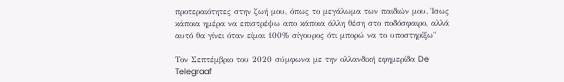προτεραιότητες στην ζωή μου, όπως το μεγάλωμα των παιδιών μου. Ίσως κάποια ημέρα να επιστρέψω απο κάποια άλλη θέση στο ποδόσφαιρο, αλλά αυτό θα γίνει όταν είμαι 100% σίγουρος ότι μπορώ να το υποστηρίξω"

Τον Σεπτέμβριο του 2020 σύμφωνα με την ολλανδική εφημερίδα De Telegraaf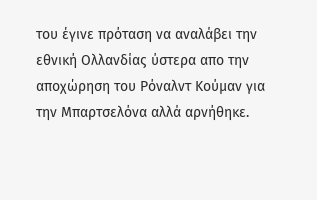του έγινε πρόταση να αναλάβει την εθνική Ολλανδίας ύστερα απο την αποχώρηση του Ρόναλντ Κούμαν για την Μπαρτσελόνα αλλά αρνήθηκε.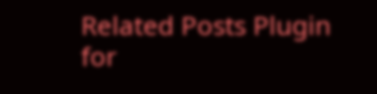Related Posts Plugin for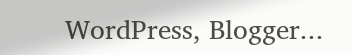WordPress, Blogger...